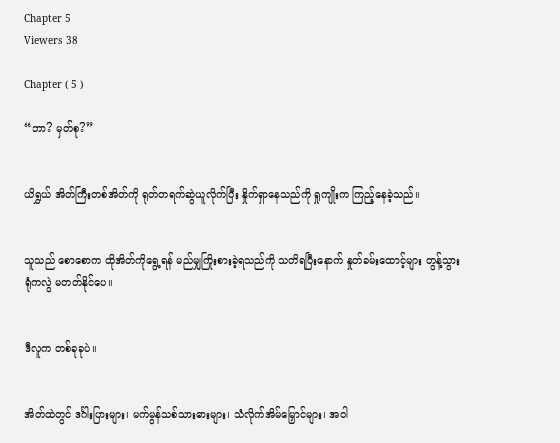Chapter 5
Viewers 38

Chapter ( 5 )

“ဘာ? မှတ်စု?”


ယိရွှယ် အိတ်ကြီးတစ်အိတ်ကို ရုတ်တရက်ဆွဲယူလိုက်ပြီး နှိုက်ရှာနေသည်ကို ရှုကျိုးက ကြည့်နေခဲ့သည်။


သူသည် စောစောက ထိုအိတ်ကိုရွေ့ရန် မည်မျှကြိုးစားခဲ့ရသည်ကို သတိရပြီးနောက် နှုတ်ခမ်းထောင့်များ တွန့်သွားရုံကလွဲ မတတ်နိုင်ပေ။


ဒီလူက တစ်ခုခုပဲ။


အိတ်ထဲတွင် ဒင်္ဂါးပြားများ၊ မက်မွန်သစ်သားဓားများ၊ သံလိုက်အိမ်မြှောင်များ၊ အဝါ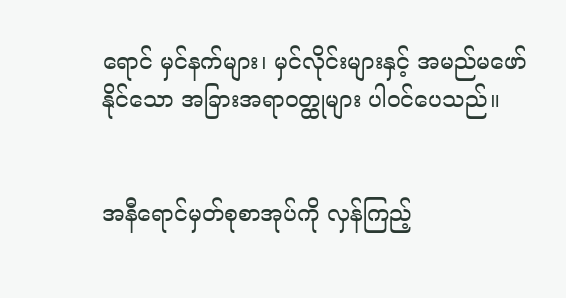ရောင် မှင်နက်များ၊ မှင်လိုင်းများနှင့် အမည်မဖော်နိုင်သော အခြားအရာဝတ္ထုများ ပါ၀င်ပေသည်။


အနီရောင်မှတ်စုစာအုပ်ကို လှန်ကြည့်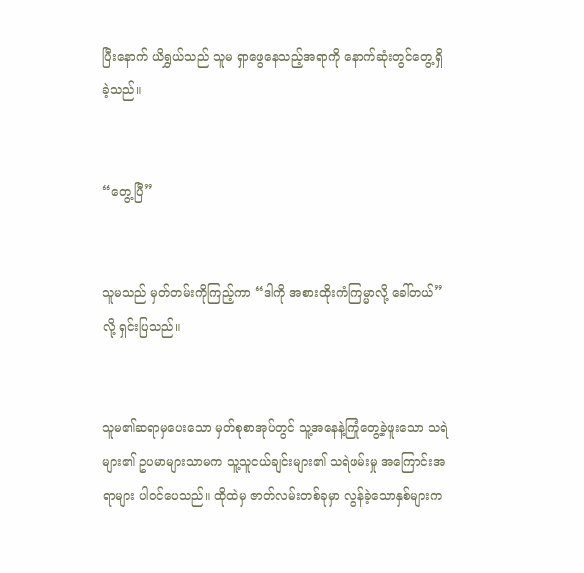ပြီးနောက် ယိရွှယ်သည် သူမ ရှာဖွေနေသည့်အရာကို နောက်ဆုံးတွင်တွေ့ရှိခဲ့သည်။


“တွေ့ပြီ”


သူမသည် မှတ်တမ်းကိုကြည့်ကာ “ဒါကို အစားထိုးကံကြမ္မာလို့ ခေါ်တယ်” လို့ ရှင်းပြသည်။


သူမ၏ဆရာမှပေးသော မှတ်စုစာအုပ်တွင် သူ့အနေနဲ့ကြုံတွေ့ခဲ့ဖူးသော သရဲများ၏ ဥပမာများသာမက သူ့သူငယ်ချင်းများ၏ သရဲဖမ်းမှု အကြောင်းအရာများ ပါဝင်ပေသည်။ ထိုထဲမှ ဇာတ်လမ်းတစ်ခုမှာ လွန်ခဲ့သောနှစ်များက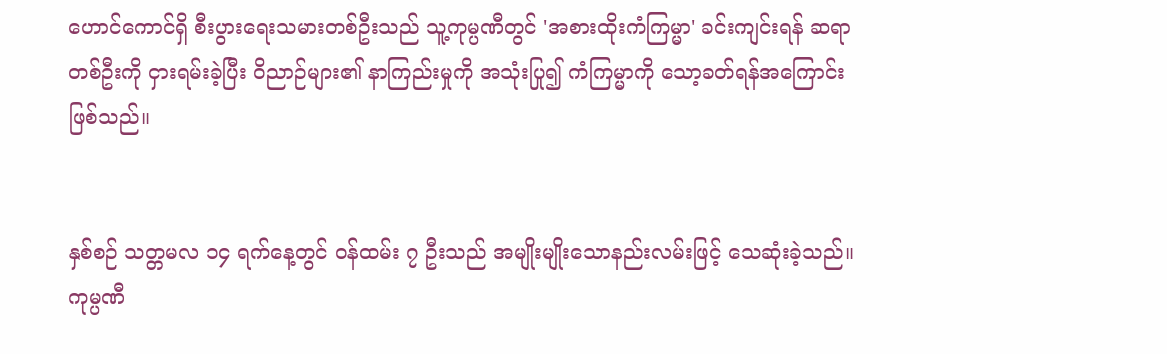ဟောင်ကောင်ရှိ စီးပွားရေးသမားတစ်ဦးသည် သူ့ကုမ္ပဏီတွင် 'အစားထိုးကံကြမ္မာ' ခင်းကျင်းရန် ဆရာတစ်ဦးကို ငှားရမ်းခဲ့ပြီး ဝိညာဉ်များ၏ နာကြည်းမှုကို အသုံးပြု၍ ကံကြမ္မာကို သော့ခတ်ရန်အကြောင်းဖြစ်သည်။


နှစ်စဉ် သတ္တမလ ၁၄ ရက်နေ့တွင် ဝန်ထမ်း ၇ ဦးသည် အမျိုးမျိုးသောနည်းလမ်းဖြင့် သေဆုံးခဲ့သည်။ ကုမ္ပဏီ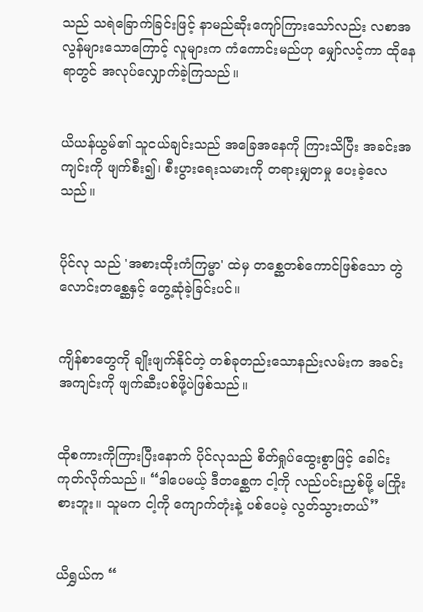သည် သရဲခြောက်ခြင်းဖြင့် နာမည်ဆိုးကျော်ကြားသော်လည်း လစာအလွန်များသောကြောင့် လူများက ကံကောင်းမည်ဟု မျှော်လင့်ကာ ထိုနေရာတွင် အလုပ်လျှောက်ခဲ့ကြသည်။


ယိယန်ယွမ်၏ သူငယ်ချင်းသည် အခြေအနေကို ကြားသိပြီး အခင်းအကျင်းကို ဖျက်စီး၍၊ စီးပွားရေးသမားကို တရားမျှတမှု ပေးခဲ့လေသည်။


ပိုင်လု သည် 'အစားထိုးကံကြမ္မာ' ထဲမှ တစ္ဆေတစ်ကောင်ဖြစ်သော တွဲလောင်းတစ္ဆေနှင့် တွေ့ဆုံခဲ့ခြင်းပင်။


ကျိန်စာတွေကို ချိုးဖျက်နိုင်တဲ့ တစ်ခုတည်းသောနည်းလမ်းက အခင်းအကျင်းကို ဖျက်ဆီးပစ်ဖို့ပဲဖြစ်သည်။


ထိုစကားကိုကြားပြီးနောက် ပိုင်လုသည် စိတ်ရှုပ်ထွေးစွာဖြင့် ခေါင်းကုတ်လိုက်သည်။ “ဒါပေမယ့် ဒီတစ္ဆေက ငါ့ကို လည်ပင်းညှစ်ဖို့ မကြိုးစားဘူး။ သူမက ငါ့ကို ကျောက်တုံးနဲ့ ပစ်ပေမဲ့ လွတ်သွားတယ်”


ယိရွှယ်က “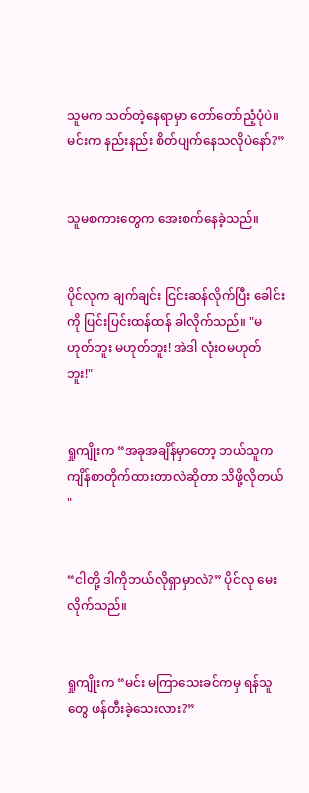သူမက သတ်တဲ့နေရာမှာ တော်တော်ညံ့ပုံပဲ။ မင်းက နည်းနည်း စိတ်ပျက်နေသလိုပဲနော်?”


သူမစကားတွေက အေးစက်နေခဲ့သည်။


ပိုင်လုက ချက်ချင်း ငြင်းဆန်လိုက်ပြီး ခေါင်းကို ပြင်းပြင်းထန်ထန် ခါလိုက်သည်။ "မဟုတ်ဘူး မဟုတ်ဘူး! အဲဒါ လုံးဝမဟုတ်ဘူး!"


ရှုကျိုးက “အခုအချိန်မှာတော့ ဘယ်သူက ကျိန်စာတိုက်ထားတာလဲဆိုတာ သိဖို့လိုတယ် "


“ငါတို့ ဒါကိုဘယ်လိုရှာမှာလဲ?” ပိုင်လု မေးလိုက်သည်။


ရှုကျိုးက “မင်း မကြာသေးခင်ကမှ ရန်သူတွေ ဖန်တီးခဲ့သေးလား?”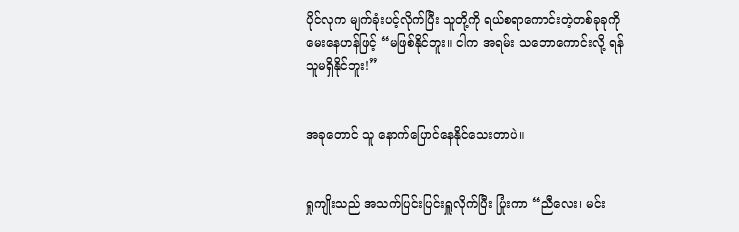ပိုင်လုက မျက်ခုံးပင့်လိုက်ပြီး သူတို့ကို ရယ်စရာကောင်းတဲ့တစ်ခုခုကို မေးနေဟန်ဖြင့် “မဖြစ်နိုင်ဘူး။ ငါက အရမ်း သဘောကောင်းလို့ ရန်သူမရှိနိုင်ဘူး!”


အခုတောင် သူ နောက်ပြောင်နေနိုင်သေးတာပဲ။


ရှုကျိုးသည် အသက်ပြင်းပြင်းရှူလိုက်ပြီး ပြုံးကာ “ညီလေး၊ မင်း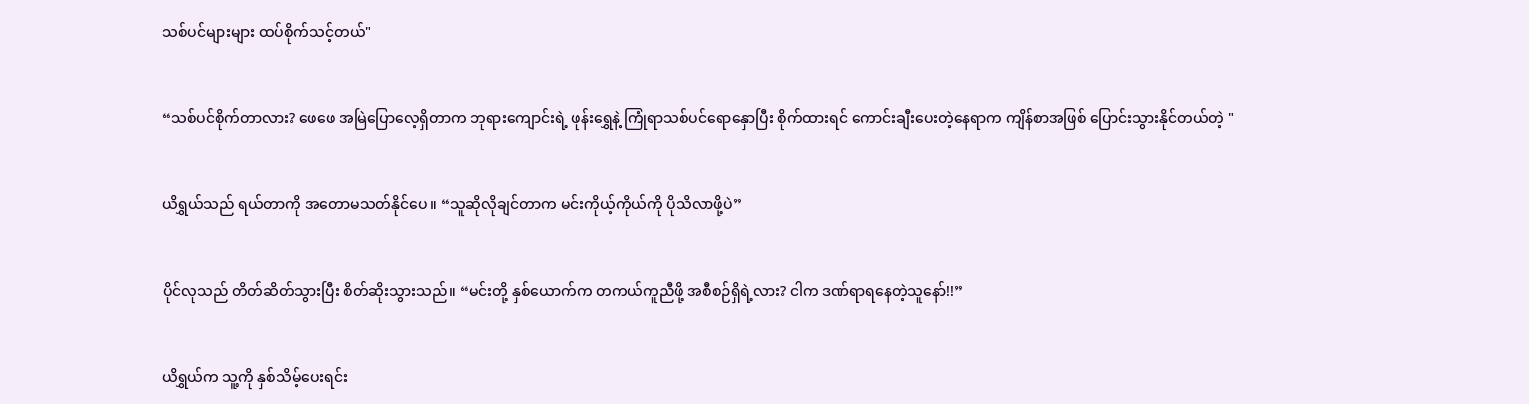သစ်ပင်များများ ထပ်စိုက်သင့်တယ်"


“သစ်ပင်စိုက်တာလား? ဖေဖေ အမြဲပြောလေ့ရှိတာက ဘုရားကျောင်းရဲ့ ဖုန်းရွှေနဲ့ ကြုံရာသစ်ပင်ရောနှောပြီး စိုက်ထားရင် ကောင်းချီးပေးတဲ့နေရာက ကျိန်စာအဖြစ် ပြောင်းသွားနိုင်တယ်တဲ့ "


ယိရွှယ်သည် ရယ်တာကို အတောမသတ်နိုင်ပေ။ “သူဆိုလိုချင်တာက မင်းကိုယ့်ကိုယ်ကို ပိုသိလာဖို့ပဲ”


ပိုင်လုသည် တိတ်ဆိတ်သွားပြီး စိတ်ဆိုးသွားသည်။ “မင်းတို့ နှစ်ယောက်က တကယ်ကူညီဖို့ အစီစဉ်ရှိရဲ့လား? ငါက ဒဏ်ရာရနေတဲ့သူနော်!!”


ယိရွှယ်က သူ့ကို နှစ်သိမ့်ပေးရင်း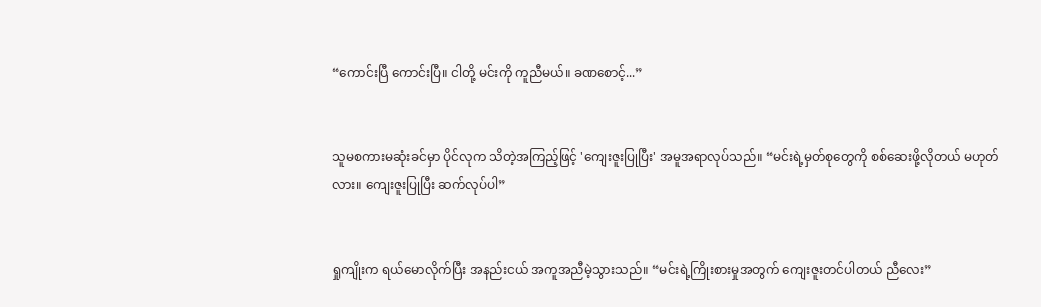“ကောင်းပြီ ကောင်းပြီ။ ငါတို့ မင်းကို ကူညီမယ်။ ခဏစောင့်...”


သူမစကားမဆုံးခင်မှာ ပိုင်လုက သိတဲ့အကြည့်ဖြင့် 'ကျေးဇူးပြုပြီး' အမူအရာလုပ်သည်။ “မင်းရဲ့မှတ်စုတွေကို စစ်ဆေးဖို့လိုတယ် မဟုတ်လား။ ကျေးဇူးပြုပြီး ဆက်လုပ်ပါ”


ရှုကျိုးက ရယ်မောလိုက်ပြီး အနည်းငယ် အကူအညီမဲ့သွားသည်။ “မင်းရဲ့ကြိုးစားမှုအတွက် ကျေးဇူးတင်ပါတယ် ညီလေး”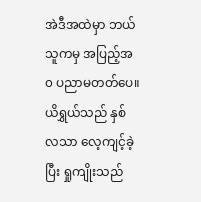အဲဒီအထဲမှာ ဘယ်သူကမှ အပြည့်အ၀ ပညာမတတ်ပေ။ ယိရွှယ်သည် နှစ်လသာ လေ့ကျင့်ခဲ့ပြီး ရှုကျိုးသည်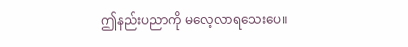ဤနည်းပညာကို မလေ့လာရသေးပေ။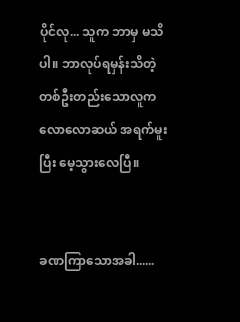ပိုင်လု... သူက ဘာမှ မသိပါ။ ဘာလုပ်ရမှန်းသိတဲ့ တစ်ဦးတည်းသောလူက လောလောဆယ် အရက်မူးပြီး မေ့သွားလေပြီ။


ခဏကြာသောအခါ......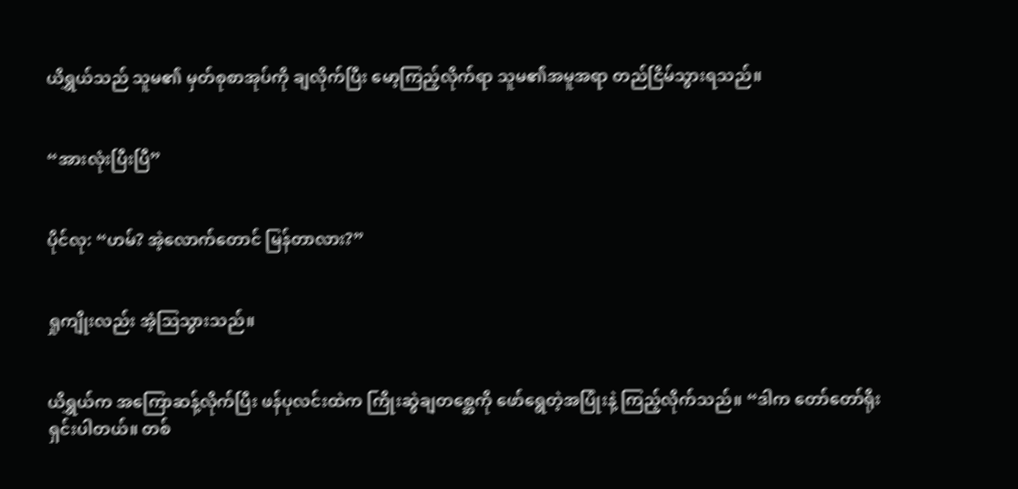ယိရွှယ်သည် သူမ၏ မှတ်စုစာအုပ်ကို ချလိုက်ပြီး မော့ကြည့်လိုက်ရာ သူမ၏အမူအရာ တည်ငြိမ်သွားရသည်။


“အားလုံးပြီးပြီ”


ပိုင်လု: “ဟမ်? အဲ့လောက်တောင် မြန်တာလား?”


ရှုကျိုးလည်း အံ့ဩသွားသည်။


ယိရွှယ်က အကြောဆန့်လိုက်ပြီး ဖန်ပုလင်းထဲက ကြိုးဆွဲချတစ္ဆေကို ဖော်ရွေတဲ့အပြုံးနဲ့ ကြည့်လိုက်သည်။ “ဒါက တော်တော်ရိုးရှင်းပါတယ်။ တစ်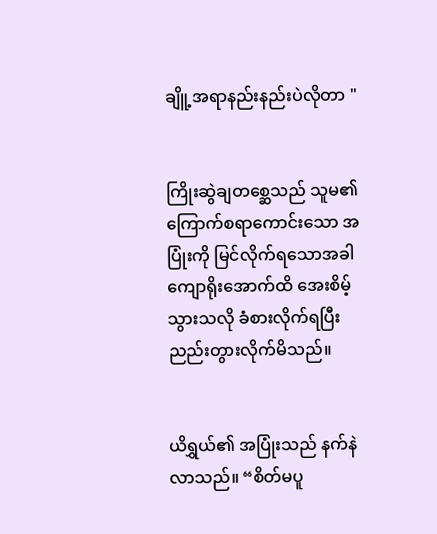ချိူ့အရာနည်းနည်းပဲလိုတာ "


ကြိုးဆွဲချတစ္ဆေသည် သူမ၏ ကြောက်စရာကောင်းသော အပြုံးကို မြင်လိုက်ရသောအခါ ကျောရိုးအောက်ထိ အေးစိမ့်သွားသလို ခံစားလိုက်ရပြီး ညည်းတွားလိုက်မိသည်။


ယိရွှယ်၏ အပြုံးသည် နက်နဲလာသည်။ “စိတ်မပူ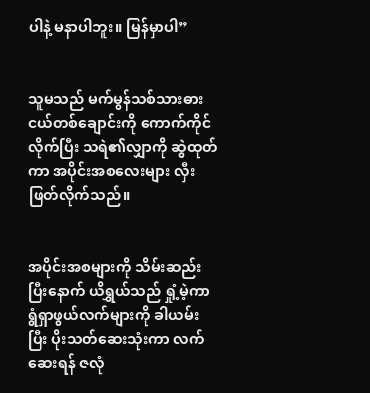ပါနဲ့ မနာပါဘူး။ မြန်မှာပါ”


သူမသည် မက်မွန်သစ်သားဓားငယ်တစ်ချောင်းကို ကောက်ကိုင်လိုက်ပြီး သရဲ၏လျှာကို ဆွဲထုတ်ကာ အပိုင်းအစလေးများ လှီးဖြတ်လိုက်သည်။


အပိုင်းအစများကို သိမ်းဆည်းပြီးနောက် ယိရွှယ်သည် ရှုံ့မဲ့ကာ ရွံရှာဖွယ်လက်များကို ခါယမ်းပြီး ပိုးသတ်ဆေးသုံးကာ လက်ဆေးရန် ဇလုံ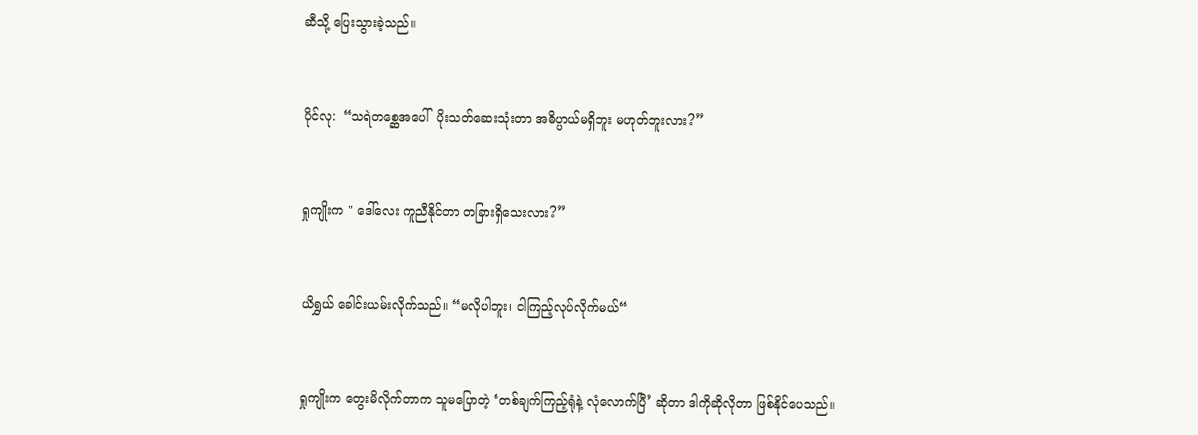ဆီသို့ ပြေးသွားခဲ့သည်။


ပိုင်လု:  “သရဲတစ္ဆေအပေါ်  ပိုးသတ်ဆေးသုံးတာ အဓိပ္ပာယ်မရှိဘူး မဟုတ်ဘူးလား?”


ရှုကျိုးက " ဒေါ်လေး ကူညီနိုင်တာ တခြားရှိသေးလား?”


ယိရွှယ် ခေါင်းယမ်းလိုက်သည်။ “မလိုပါဘူး၊ ငါကြည့်လုပ်လိုက်မယ်“


ရှုကျိုးက တွေးမိလိုက်တာက သူမပြောတဲ့ ‘တစ်ချက်ကြည့်ရုံနဲ့ လုံလောက်ပြီ’ ဆိုတာ ဒါကိုဆိုလိုတာ ဖြစ်နိုင်ပေသည်။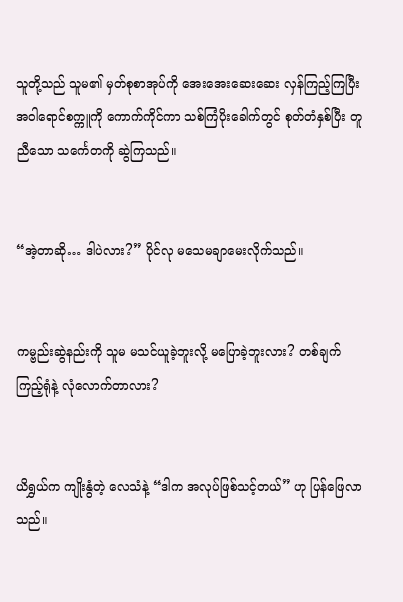သူတို့သည် သူမ၏ မှတ်စုစာအုပ်ကို အေးအေးဆေးဆေး လှန်ကြည့်ကြပြီး အဝါရောင်စက္ကူကို ကောက်ကိုင်ကာ သစ်ကြံပိုးခေါက်တွင် စုတ်တံနှစ်ပြီး တူညီသော သင်္ကေတကို ဆွဲကြသည်။


“အဲ့တာဆို… ဒါပဲလား?” ပိုင်လု မသေမချာမေးလိုက်သည်။


ကမ္ဗည်းဆွဲနည်းကို သူမ မသင်ယူခဲ့ဘူးလို့ မပြောခဲ့ဘူးလား? တစ်ချက်ကြည့်ရုံနဲ့ လုံလောက်တာလား?


ယိရွှယ်က ကျိုးနွံတဲ့ လေသံနဲ့ “ဒါက အလုပ်ဖြစ်သင့်တယ်” ဟု ပြန်ဖြေလာသည်။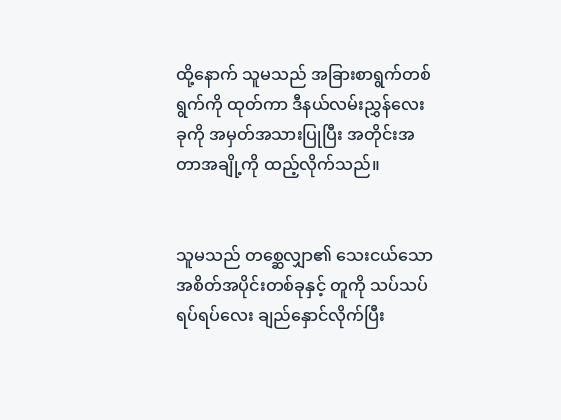ထို့နောက် သူမသည် အခြားစာရွက်တစ်ရွက်ကို ထုတ်ကာ ဒီနယ်လမ်းညွှန်လေးခုကို အမှတ်အသားပြုပြီး အတိုင်းအတာအချို့ကို ထည့်လိုက်သည်။


သူမသည် တစ္ဆေလျှာ၏ သေးငယ်သော အစိတ်အပိုင်းတစ်ခုနှင့် တူကို သပ်သပ်ရပ်ရပ်လေး ချည်နှောင်လိုက်ပြီး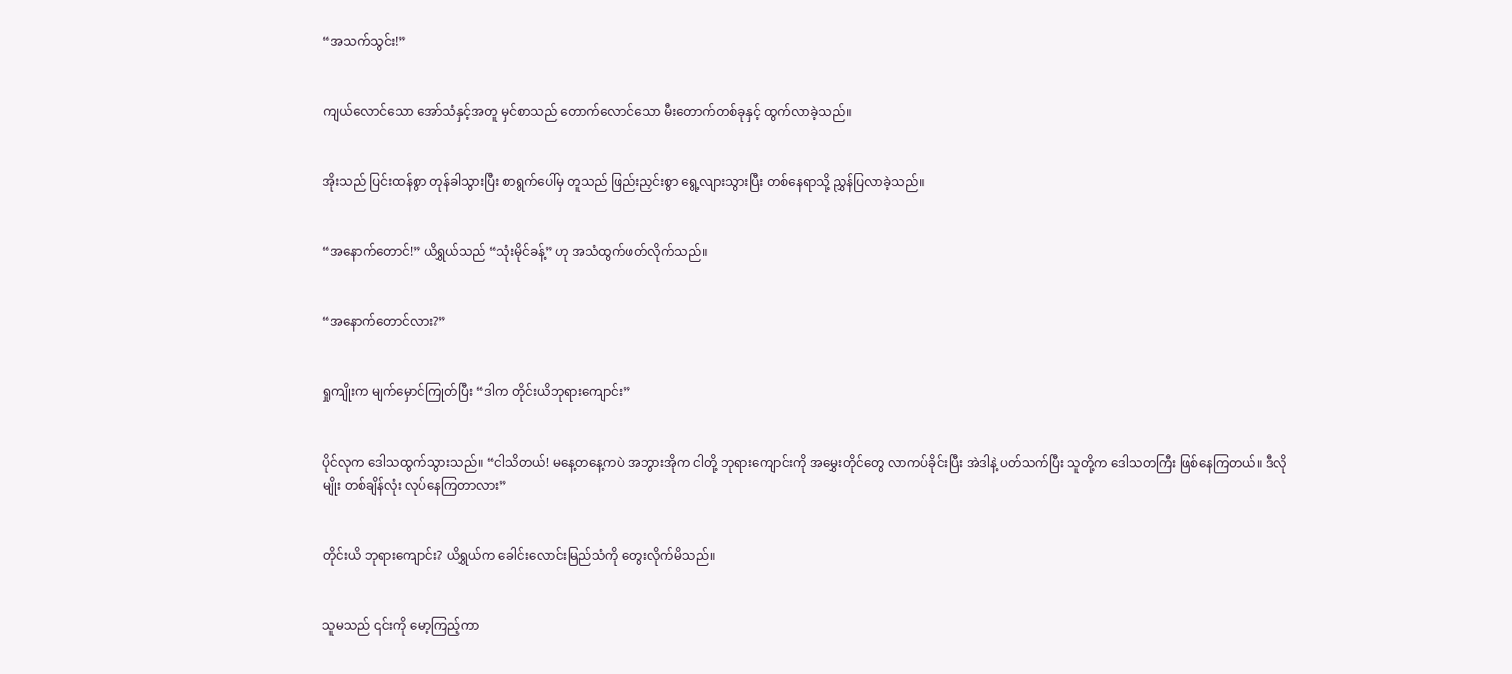“အသက်သွင်း!”


ကျယ်လောင်သော အော်သံနှင့်အတူ မှင်စာသည် တောက်လောင်သော မီးတောက်တစ်ခုနှင့် ထွက်လာခဲ့သည်။


အိုးသည် ပြင်းထန်စွာ တုန်ခါသွားပြီး စာရွက်ပေါ်မှ တူသည် ဖြည်းညှင်းစွာ ရွေ့လျားသွားပြီး တစ်နေရာသို့ ညွှန်ပြလာခဲ့သည်။


“အနောက်တောင်!” ယိရွှယ်သည် “သုံးမိုင်ခန့်” ဟု အသံထွက်ဖတ်လိုက်သည်။


“အနောက်တောင်လား?”


ရှုကျိုးက မျက်မှောင်ကြုတ်ပြီး “ဒါက တိုင်းယိဘုရားကျောင်း”


ပိုင်လုက ဒေါသထွက်သွားသည်။ “ငါသိတယ်! မနေ့တနေ့ကပဲ အဘွားအိုက ငါတို့ ဘုရားကျောင်းကို အမွှေးတိုင်တွေ လာကပ်ခိုင်းပြီး အဲဒါနဲ့ ပတ်သက်ပြီး သူတို့က ဒေါသတကြီး ဖြစ်နေကြတယ်။ ဒီလိုမျိုး တစ်ချိန်လုံး လုပ်နေကြတာလား”


တိုင်းယိ ဘုရားကျောင်း? ယိရွှယ်က ခေါင်းလောင်းမြည်သံကို တွေးလိုက်မိသည်။


သူမသည် ၎င်းကို မော့ကြည့်ကာ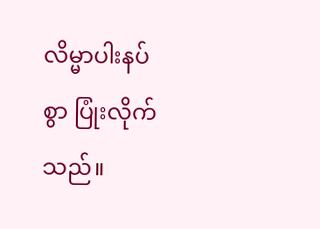လိမ္မာပါးနပ်စွာ ပြုံးလိုက်သည်။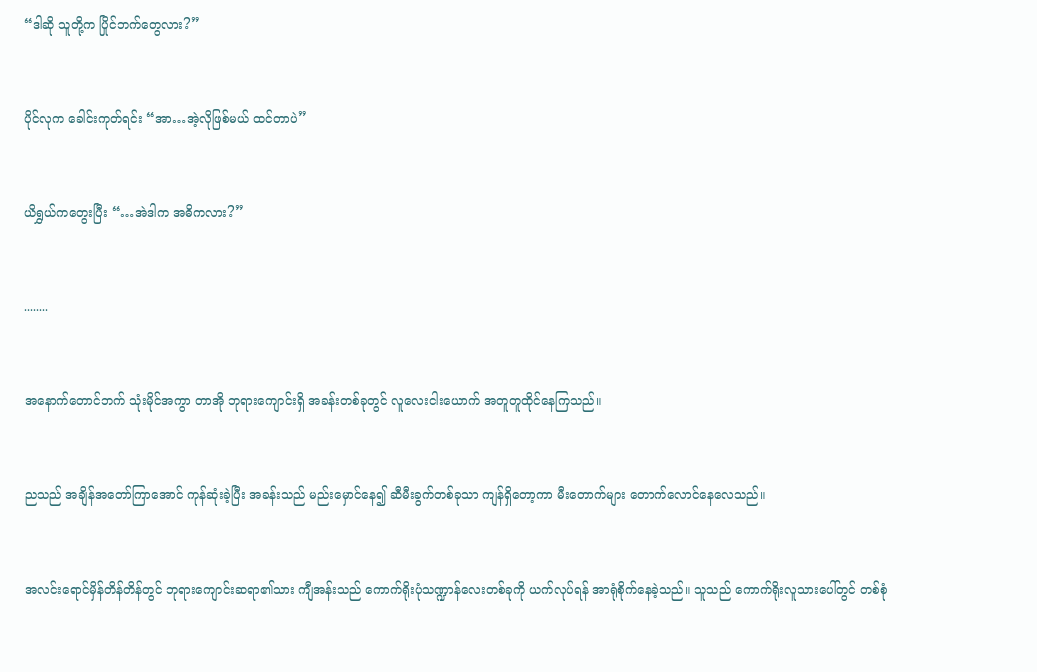“ဒါဆို သူတို့က ပြိုင်ဘက်တွေလား?”


ပိုင်လုက ခေါင်းကုတ်ရင်း “အာ…အဲ့လိုဖြစ်မယ် ထင်တာပဲ”


ယိရွှယ်ကတွေးပြီး “…အဲဒါက အဓိကလား?”


........


အနောက်တောင်ဘက် သုံးမိုင်အကွာ တာအို ဘုရားကျောင်းရှိ အခန်းတစ်ခုတွင် လူလေးငါးယောက် အတူတူထိုင်နေကြသည်။


ညသည် အချိန်အတော်ကြာအောင် ကုန်ဆုံးခဲ့ပြီး အခန်းသည် မည်းမှောင်နေ၍ ဆီမီးခွက်တစ်ခုသာ ကျန်ရှိတော့ကာ မီးတောက်များ တောက်လောင်နေလေသည်။


အလင်းရောင်မှိန်တိန်တိန်တွင် ဘုရားကျောင်းဆရာ၏သား ကျီအန်းသည် ကောက်ရိုးပုံသဏ္ဍာန်လေးတစ်ခုကို ယက်လုပ်ရန် အာရုံစိုက်နေခဲ့သည်။ သူသည် ကောက်ရိုးလူသားပေါ်တွင် တစ်စုံ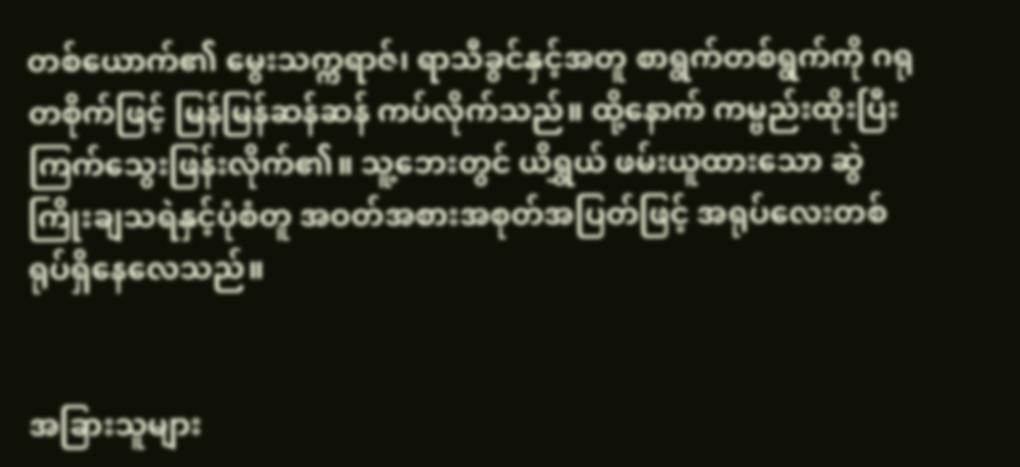တစ်ယောက်၏ မွေးသက္ကရာဇ်၊ ရာသီခွင်နှင့်အတူ စာရွက်တစ်ရွက်ကို ဂရုတစိုက်ဖြင့် မြန်မြန်ဆန်ဆန် ကပ်လိုက်သည်။ ထို့နောက် ကမ္ဗည်းထိုးပြီး ကြက်သွေးဖြန်းလိုက်၏။ သူ့ဘေးတွင် ယိရွှယ် ဖမ်းယူထားသော ဆွဲကြိုးချသရဲနှင့်ပုံစံတူ အဝတ်အစားအစုတ်အပြတ်ဖြင့် အရုပ်လေးတစ်ရုပ်ရှိနေလေသည်။


အခြားသူများ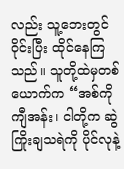လည်း သူ့ဘေးတွင်ဝိုင်းပြီး ထိုင်နေကြသည်။ သူတို့ထဲမှတစ်ယောက်က “အစ်ကို ကျီအန်း၊ ငါတို့က ဆွဲကြိုးချသရဲကို ပိုင်လုနဲ့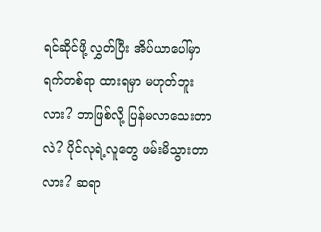ရင်ဆိုင်ဖို့ လွှတ်ပြီး အိပ်ယာပေါ်မှာ ရက်တစ်ရာ ထားရမှာ မဟုတ်ဘူးလား? ဘာဖြစ်လို့ ပြန်မလာသေးတာလဲ? ပိုင်လုရဲ့လူတွေ ဖမ်းမိသွားတာလား? ဆရာ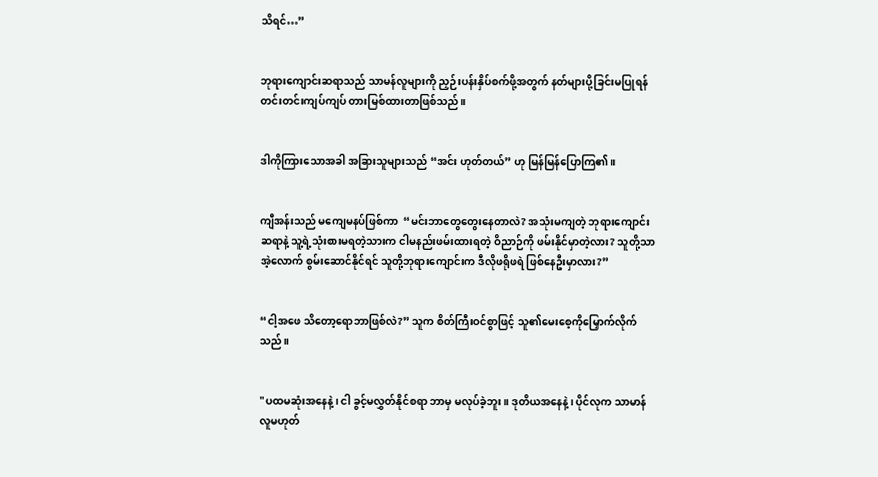သိရင်…”


ဘုရားကျောင်းဆရာသည် သာမန်လူများကို ညှဉ်းပန်းနှိပ်စက်ဖို့အတွက် နတ်များပို့ခြင်းမပြုရန် တင်းတင်းကျပ်ကျပ် တားမြစ်ထားတာဖြစ်သည်။


ဒါကိုကြားသောအခါ အခြားသူများသည် “အင်း ဟုတ်တယ်” ဟု မြန်မြန်ပြောကြ၏။


ကျီအန်းသည် မကျေမနပ်ဖြစ်ကာ  “မင်းဘာတွေတွေးနေတာလဲ? အသုံးမကျတဲ့ ဘုရားကျောင်းဆရာနဲ့ သူ့ရဲ့သုံးစားမရတဲ့သားက ငါမနည်းဖမ်းထားရတဲ့ ဝိညာဉ်ကို ဖမ်းနိုင်မှာတဲ့လား? သူတို့သာ အဲ့လောက် စွမ်းဆောင်နိုင်ရင် သူတို့ဘုရားကျောင်းက ဒီလိုဖရိုဖရဲ ဖြစ်နေဦးမှာလား?”


“ငါ့အဖေ သိတော့ရောဘာဖြစ်လဲ?” သူက စိတ်ကြီးဝင်စွာဖြင့် သူ၏မေးစေ့ကိုမြှောက်လိုက်သည်။


"ပထမဆုံးအနေနဲ့၊ ငါ ခွင့်မလွှတ်နိုင်စရာ ဘာမှ မလုပ်ခဲ့ဘူး။ ဒုတိယအနေနဲ့၊ ပိုင်လုက သာမာန်လူမဟုတ်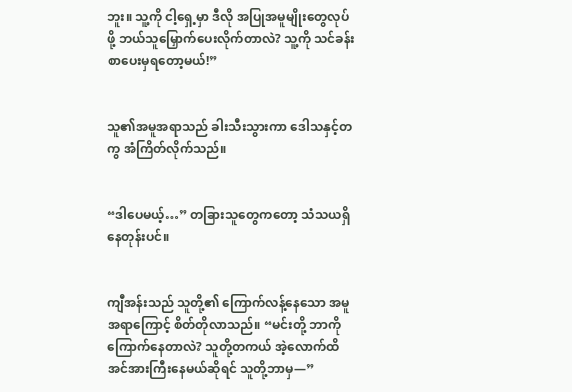ဘူး။ သူ့ကို ငါ့‌ရှေ့မှာ ဒီလို အပြုအမူမျိုးတွေလုပ်ဖို့ ဘယ်သူမြှောက်ပေးလိုက်တာလဲ? သူ့ကို သင်ခန်းစာပေးမှရတော့မယ်!”


သူ၏အမူအရာသည် ခါးသီးသွားကာ ဒေါသနှင့်တကွ အံကြိတ်လိုက်သည်။


“ဒါပေမယ့်…” တခြားသူတွေကတော့ သံသယရှိနေတုန်းပင်။


ကျီအန်းသည် သူတို့၏ ကြောက်လန့်နေသော အမူအရာကြောင့် စိတ်တိုလာသည်။ “မင်းတို့ ဘာကိုကြောက်နေတာလဲ? သူတို့တကယ် အဲ့လောက်ထိ အင်အားကြီးနေမယ်ဆိုရင် သူတို့ဘာမှ—”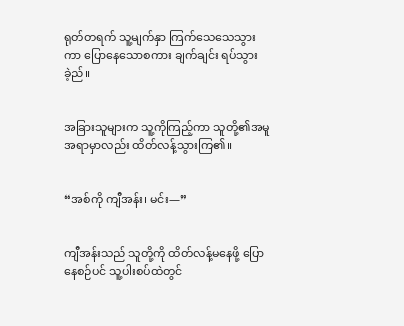ရုတ်တရက် သူ့မျက်နှာ ကြက်သေသေသွားကာ ပြောနေသောစကား ချက်ချင်း ရပ်သွားခဲ့ည်။


အခြားသူများက သူ့ကိုကြည့်ကာ သူတို့၏အမူအရာမှာလည်း ထိတ်လန့်သွားကြ၏။


“အစ်ကို ကျီအန်း၊ မင်း—”


ကျီအန်းသည် သူတို့ကို ထိတ်လန့်မနေဖို့ ပြောနေစဉ်ပင် သူ့ပါးစပ်ထဲတွင်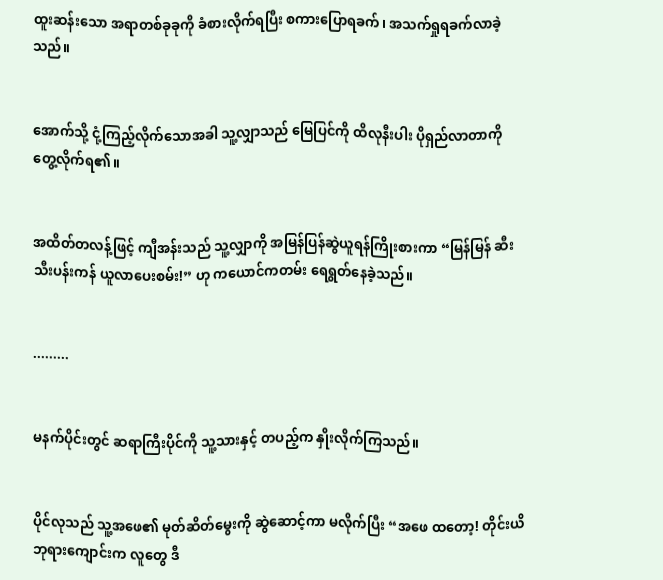ထူးဆန်းသော အရာတစ်ခုခုကို ခံစားလိုက်ရပြီး စကားပြောရခက်၊ အသက်ရှုရခက်လာခဲ့သည်။


အောက်သို့ ငုံ့ကြည့်လိုက်သောအခါ သူ့လျှာသည် မြေပြင်ကို ထိလုနီးပါး ပိုရှည်လာတာကို တွေ့လိုက်ရ၏။


အထိတ်တလန့်ဖြင့် ကျီအန်းသည် သူ့လျှာကို အမြန်ပြန်ဆွဲယူရန်ကြိုးစားကာ “မြန်မြန် ဆီးသီးပန်းကန် ယူလာပေးစမ်း!” ဟု ကယောင်ကတမ်း ရေရွတ်နေခဲ့သည်။


.........


မနက်ပိုင်းတွင် ဆရာကြီးပိုင်ကို သူ့သားနှင့် တပည့်က နှိုးလိုက်ကြသည်။


ပိုင်လုသည် သူ့အဖေ၏ မုတ်ဆိတ်မွေးကို ဆွဲဆောင့်ကာ မလိုက်ပြီး “အဖေ ထတော့! တိုင်းယိဘုရားကျောင်းက လူတွေ ဒီ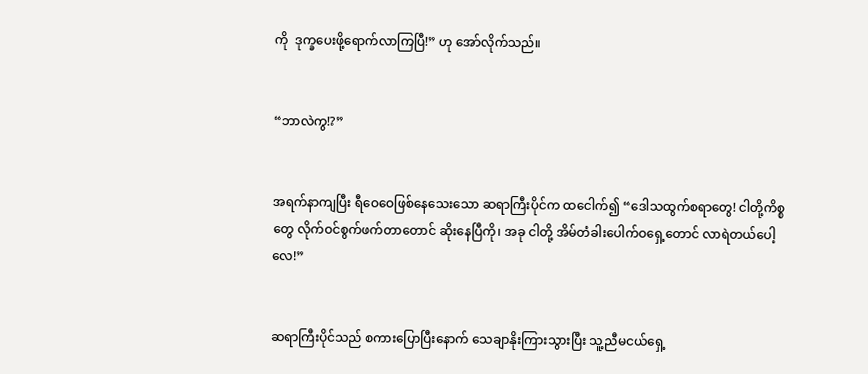ကို  ဒုက္ခပေးဖို့ရောက်လာကြပြီ!” ဟု အော်လိုက်သည်။


“ဘာလဲကွ!?”


အရက်နာကျပြီး ရီဝေဝေဖြစ်နေသေးသော ဆရာကြီးပိုင်က ထငေါက်၍ “ဒေါသထွက်စရာတွေ! ငါတို့ကိစ္စတွေ လိုက်ဝင်စွက်ဖက်တာတောင် ဆိုးနေပြီကို၊ အခု ငါတို့ အိမ်တံခါးပေါက်ဝရှေ့တောင် လာရဲတယ်ပေါ့လေ!”


ဆရာကြီးပိုင်သည် စကားပြောပြီးနောက် သေချာနိုးကြားသွားပြီး သူ့ညီမငယ်ရှေ့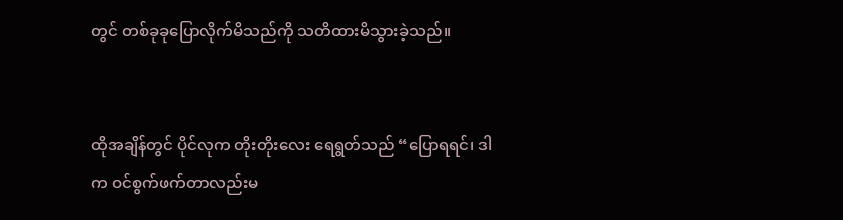တွင် တစ်ခုခုပြောလိုက်မိသည်ကို သတိထားမိသွားခဲ့သည်။


ထိုအချိန်တွင် ပိုင်လုက တိုးတိုးလေး ရေရွတ်သည် “ပြောရရင်၊ ဒါက ဝင်စွက်ဖက်တာလည်းမ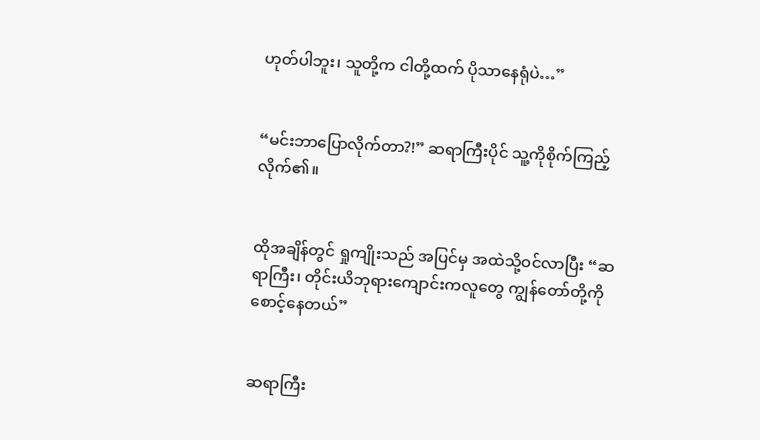ဟုတ်ပါဘူး၊ သူတို့က ငါတို့ထက် ပိုသာနေရုံပဲ…”


“မင်းဘာပြောလိုက်တာ?!” ဆရာကြီးပိုင် သူ့ကိုစိုက်ကြည့်လိုက်၏။


ထိုအချိန်တွင် ရှုကျိုးသည် အပြင်မှ အထဲသို့ဝင်လာပြီး “ဆရာကြီး၊ တိုင်းယိဘုရားကျောင်းကလူတွေ ကျွန်တော်တို့ကိုစောင့်နေတယ်”


ဆရာကြီး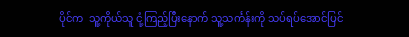ပိုင်က  သူ့ကိုယ်သူ ငုံ့ကြည့်ပြီးနောက် သူ့သင်္ကန်းကို သပ်ရပ်အောင်ပြင်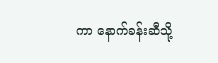ကာ နောက်ခန်းဆီသို့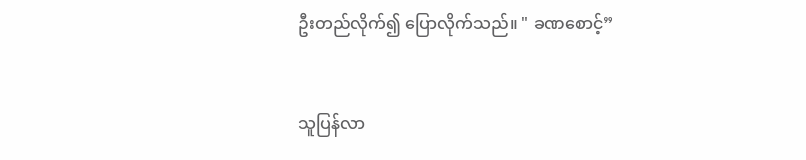ဦးတည်လိုက်၍ ပြောလိုက်သည်။ " ခဏစောင့်”


သူပြန်လာ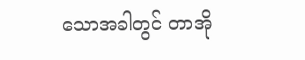သောအခါတွင် တာအို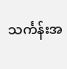သင်္ကန်းအ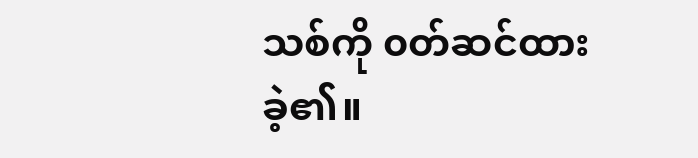သစ်ကို ၀တ်ဆင်ထားခဲ့၏။